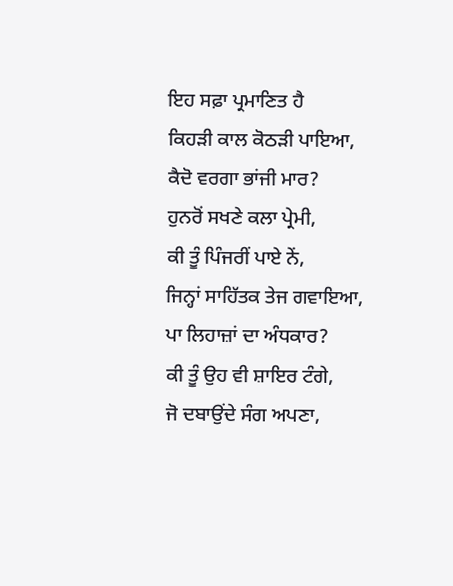ਇਹ ਸਫ਼ਾ ਪ੍ਰਮਾਣਿਤ ਹੈ
ਕਿਹੜੀ ਕਾਲ ਕੋਠੜੀ ਪਾਇਆ,
ਕੈਦੋ ਵਰਗਾ ਭਾਂਜੀ ਮਾਰ?
ਹੁਨਰੋਂ ਸਖਣੇ ਕਲਾ ਪ੍ਰੇਮੀ,
ਕੀ ਤੂੰ ਪਿੰਜਰੀਂ ਪਾਏ ਨੇਂ,
ਜਿਨ੍ਹਾਂ ਸਾਹਿੱਤਕ ਤੇਜ ਗਵਾਇਆ,
ਪਾ ਲਿਹਾਜ਼ਾਂ ਦਾ ਅੰਧਕਾਰ?
ਕੀ ਤੂੰ ਉਹ ਵੀ ਸ਼ਾਇਰ ਟੰਗੇ,
ਜੋ ਦਬਾਉਂਦੇ ਸੰਗ ਅਪਣਾ,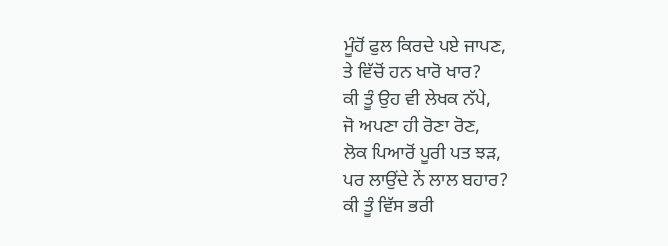ਮੂੰਹੋਂ ਫੁਲ ਕਿਰਦੇ ਪਏ ਜਾਪਣ,
ਤੇ ਵਿੱਚੋਂ ਹਨ ਖਾਰੋ ਖਾਰ?
ਕੀ ਤੂੰ ਉਹ ਵੀ ਲੇਖਕ ਨੱਪੇ,
ਜੋ ਅਪਣਾ ਹੀ ਰੋਣਾ ਰੋਣ,
ਲੋਕ ਪਿਆਰੋਂ ਪੂਰੀ ਪਤ ਝੜ,
ਪਰ ਲਾਉਂਦੇ ਨੇਂ ਲਾਲ ਬਹਾਰ?
ਕੀ ਤੂੰ ਵਿੱਸ ਭਰੀ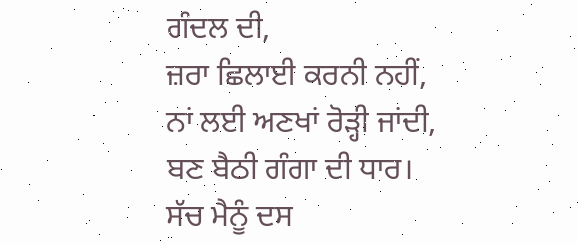ਗੰਦਲ ਦੀ,
ਜ਼ਰਾ ਛਿਲਾਈ ਕਰਨੀ ਨਹੀਂ,
ਨਾਂ ਲਈ ਅਣਖਾਂ ਰੋੜ੍ਹੀ ਜਾਂਦੀ,
ਬਣ ਬੈਠੀ ਗੰਗਾ ਦੀ ਧਾਰ।
ਸੱਚ ਮੈਨੂੰ ਦਸ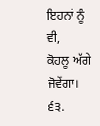ਇਹਨਾਂ ਨੂੰ ਵੀ,
ਕੋਹਲੂ ਅੱਗੇ ਜੋਵੇਂਗਾ।
੬੩.